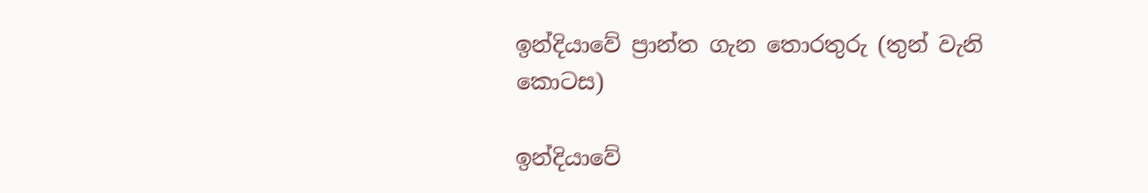ඉන්දියාවේ ප්‍රාන්ත ගැන තොරතුරු (තුන් වැනි කොටස)

ඉන්දියාවේ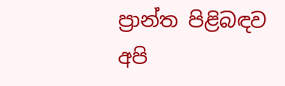ප්‍රාන්ත පිළිබඳව අපි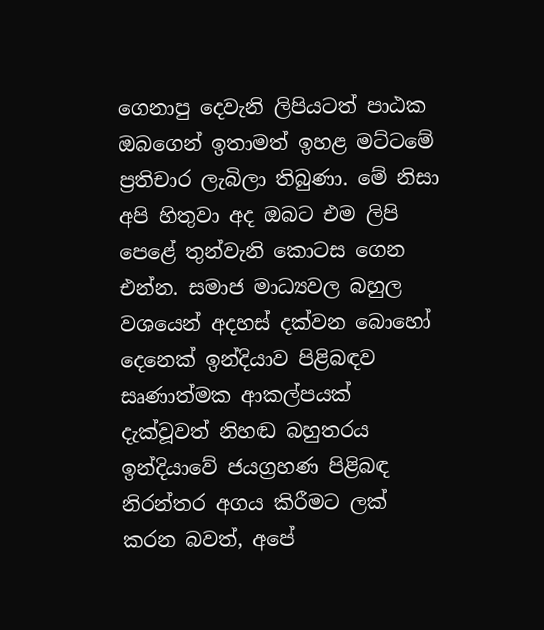ගෙනාපු දෙවැනි ලිපියටත් පාඨක ඔබගෙන් ඉතාමත් ඉහළ මට්ටමේ ප්‍රතිචාර ලැබිලා තිබුණා. මේ නිසා අපි හිතුවා අද ඔබට එම ලිපි පෙළේ තුන්වැනි කොටස ගෙන එන්න. සමාජ මාධ්‍යවල බහුල වශයෙන් අදහස් දක්වන බොහෝ දෙනෙක් ඉන්දියාව පිළිබඳව සෘණාත්මක ආකල්පයක් දැක්වූවත් නිහඬ බහුතරය ඉන්දියාවේ ජයග්‍රහණ පිළිබඳ නිරන්තර අගය කිරීමට ලක් කරන බවත්, අපේ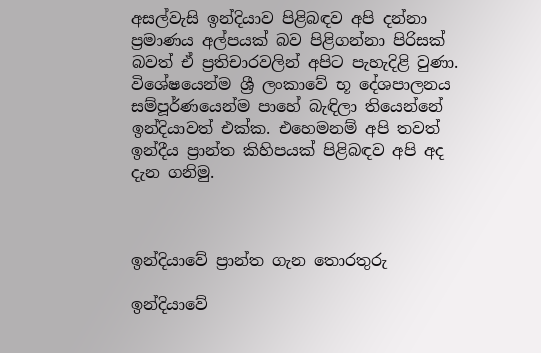අසල්වැසි ඉන්දියාව පිළිබඳව අපි දන්නා ප්‍රමාණය අල්පයක් බව පිළිගන්නා පිරිසක් බවත් ඒ ප්‍රතිචාරවලින් අපිට පැහැදිළි වුණා. විශේෂයෙන්ම ශ්‍රී ලංකාවේ භූ දේශපාලනය සම්පූර්ණයෙන්ම පාහේ බැඳිලා තියෙන්නේ ඉන්දියාවත් එක්ක. එහෙමනම් අපි තවත් ඉන්දීය ප්‍රාන්ත කිහිපයක් පිළිබඳව අපි අද දැන ගනිමු.



ඉන්දියාවේ ප්‍රාන්ත ගැන තොරතුරු

ඉන්දියාවේ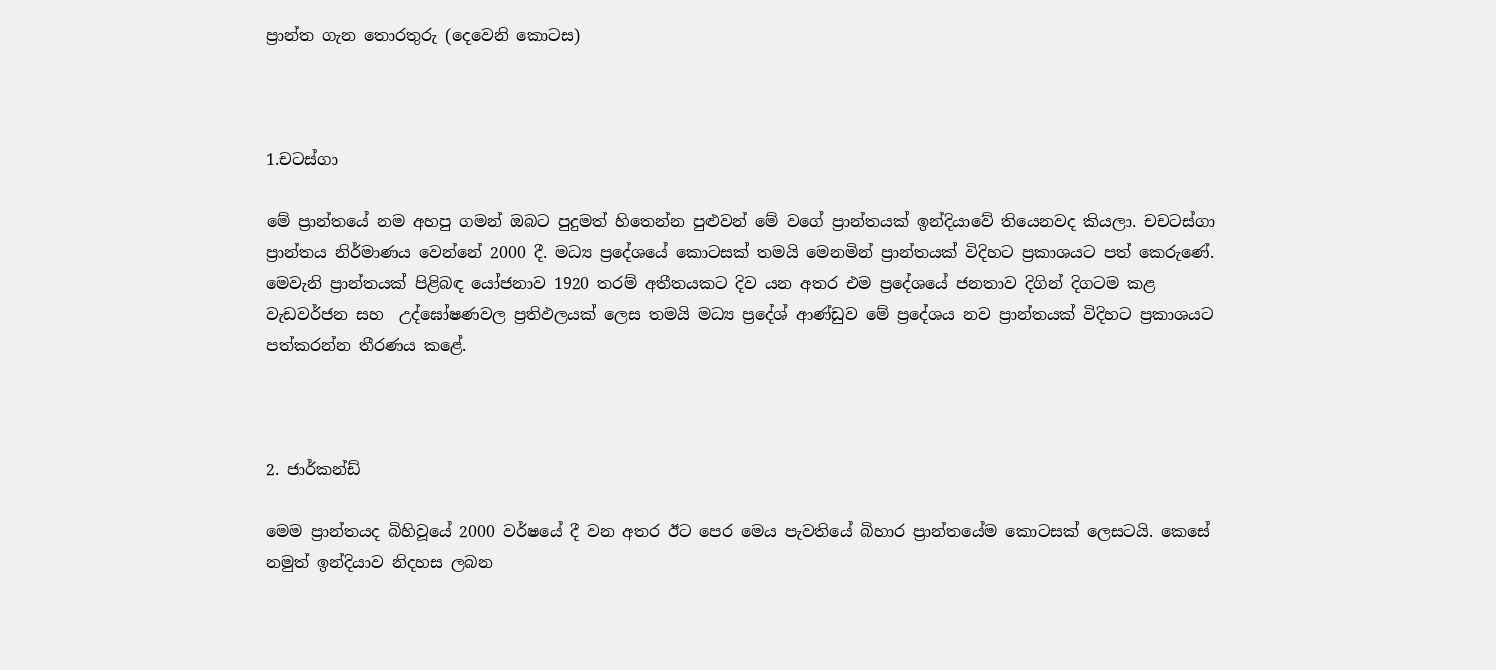ප්‍රාන්ත ගැන තොරතුරු (දෙවෙනි කොටස)



1.චටස්ගා

මේ ප්‍රාන්තයේ නම අහපු ගමන් ඔබට පුදුමත් හිතෙන්න පුළුවන් මේ වගේ ප්‍රාන්තයක් ඉන්දියාවේ තියෙනවද කියලා. චචටස්ගා ප්‍රාන්තය නිර්මාණය වෙන්නේ 2000 දී. මධ්‍ය ප්‍රදේශයේ කොටසක් තමයි මෙනමින් ප්‍රාන්තයක් විදිහට ප්‍රකාශයට පත් කෙරුණේ. මෙවැනි ප්‍රාන්තයක් පිළිබඳ යෝජනාව 1920 තරම් අතීතයකට දිව යන අතර එම ප්‍රදේශයේ ජනතාව දිගින් දිගටම කළ වැඩවර්ජන සහ  උද්ඝෝෂණවල ප්‍රතිඵලයක් ලෙස තමයි මධ්‍ය ප්‍රදේශ් ආණ්ඩුව මේ ප්‍රදේශය නව ප්‍රාන්තයක් විදිහට ප්‍රකාශයට පත්කරන්න තීරණය කළේ.



2. ජාර්කන්ඩ්

මෙම ප්‍රාන්තයද බිහිවූයේ 2000 වර්ෂයේ දී වන අතර ඊට පෙර මෙය පැවතියේ බිහාර ප්‍රාන්තයේම කොටසක් ලෙසටයි. කෙසේ නමුත් ඉන්දියාව නිදහස ලබන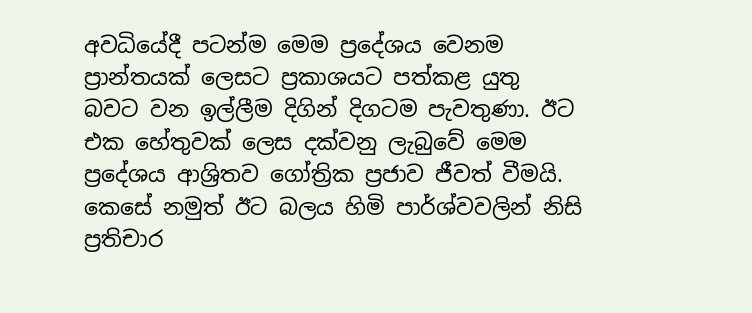අවධියේදී පටන්ම මෙම ප්‍රදේශය වෙනම ප්‍රාන්තයක් ලෙසට ප්‍රකාශයට පත්කළ යුතු බවට වන ඉල්ලීම දිගින් දිගටම පැවතුණා. ඊට එක හේතුවක් ලෙස දක්වනු ලැබුවේ මෙම ප්‍රදේශය ආශ්‍රිතව ගෝත්‍රික ප්‍රජාව ජීවත් වීමයි. කෙසේ නමුත් ඊට බලය හිමි පාර්ශ්වවලින් නිසි ප්‍රතිචාර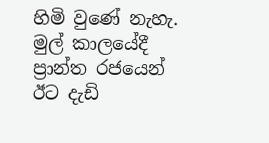හිමි වුණේ නැහැ. මුල් කාලයේදී ප්‍රාන්ත රජයෙන් ඊට දැඩි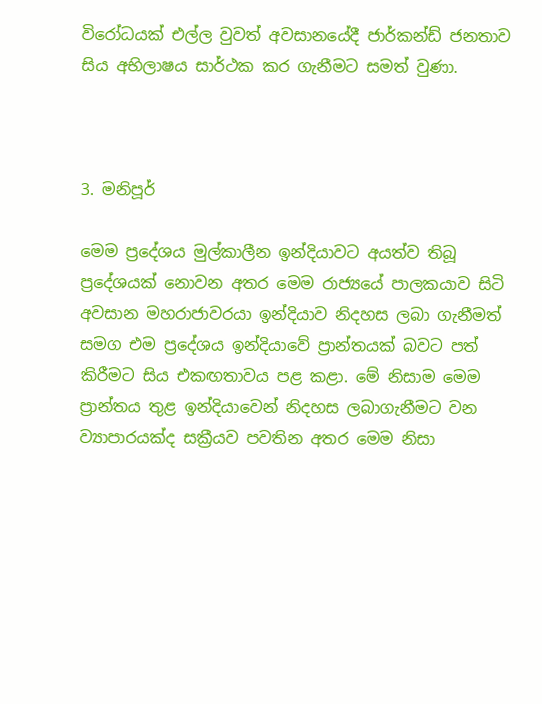විරෝධයක් එල්ල වුවත් අවසානයේදී ජාර්කන්ඩ් ජනතාව සිය අභිලාෂය සාර්ථක කර ගැනීමට සමත් වුණා.



3. මනිපූර්

මෙම ප්‍රදේශය මුල්කාලීන ඉන්දියාවට අයත්ව තිබූ ප්‍රදේශයක් නොවන අතර මෙම රාජ්‍යයේ පාලකයාව සිටි අවසාන මහරාජාවරයා ඉන්දියාව නිදහස ලබා ගැනීමත් සමග එම ප්‍රදේශය ඉන්දියාවේ ප්‍රාන්තයක් බවට පත් කිරීමට සිය එකඟතාවය පළ කළා. මේ නිසාම මෙම ප්‍රාන්තය තුළ ඉන්දියාවෙන් නිදහස ලබාගැනීමට වන ව්‍යාපාරයක්ද සක්‍රීයව පවතින අතර මෙම නිසා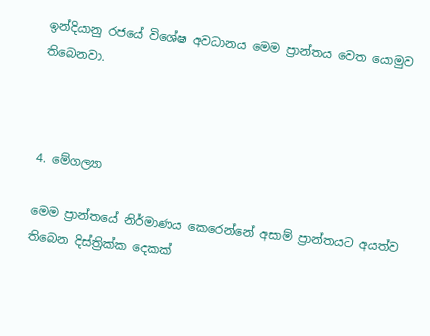ඉන්දියානු රජයේ විශේෂ අවධානය මෙම ප්‍රාන්තය වෙත යොමුව තිබෙනවා.



4. මේගල්‍යා

මෙම ප්‍රාන්තයේ නිර්මාණය කෙරෙන්නේ අසාම් ප්‍රාන්තයට අයත්ව තිබෙන දිස්ත්‍රික්ක දෙකක්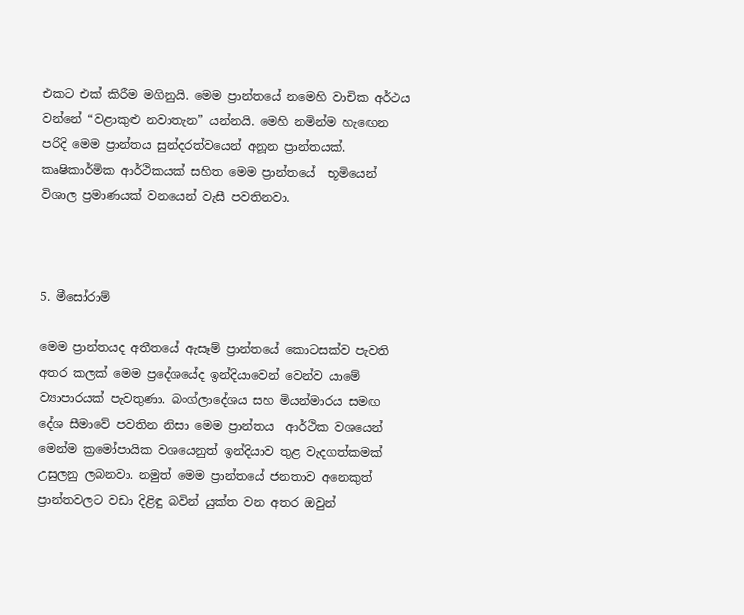එකට එක් කිරීම මගිනුයි. මෙම ප්‍රාන්තයේ නමෙහි වාචික අර්ථය වන්නේ “වළාකුළු නවාතැන” යන්නයි. මෙහි නමින්ම හැඟෙන පරිදි මෙම ප්‍රාන්තය සුන්දරත්වයෙන් අනූන ප්‍රාන්තයක්. කෘෂිකාර්මික ආර්ථිකයක් සහිත මෙම ප්‍රාන්තයේ  භූමියෙන් විශාල ප්‍රමාණයක් වනයෙන් වැසී පවතිනවා.



5. මීසෝරාම්

මෙම ප්‍රාන්තයද අතීතයේ ඇසෑම් ප්‍රාන්තයේ කොටසක්ව පැවති අතර කලක් මෙම ප්‍රදේශයේද ඉන්දියාවෙන් වෙන්ව යාමේ ව්‍යාපාරයක් පැවතුණා. බංග්ලාදේශය සහ මියන්මාරය සමඟ දේශ සීමාවේ පවතින නිසා මෙම ප්‍රාන්තය  ආර්ථික වශයෙන් මෙන්ම ක්‍රමෝපායික වශයෙනුත් ඉන්දියාව තුළ වැදගත්කමක් උසුලනු ලබනවා. නමුත් මෙම ප්‍රාන්තයේ ජනතාව අනෙකුත් ප්‍රාන්තවලට වඩා දිළිඳු බවින් යුක්ත වන අතර ඔවුන්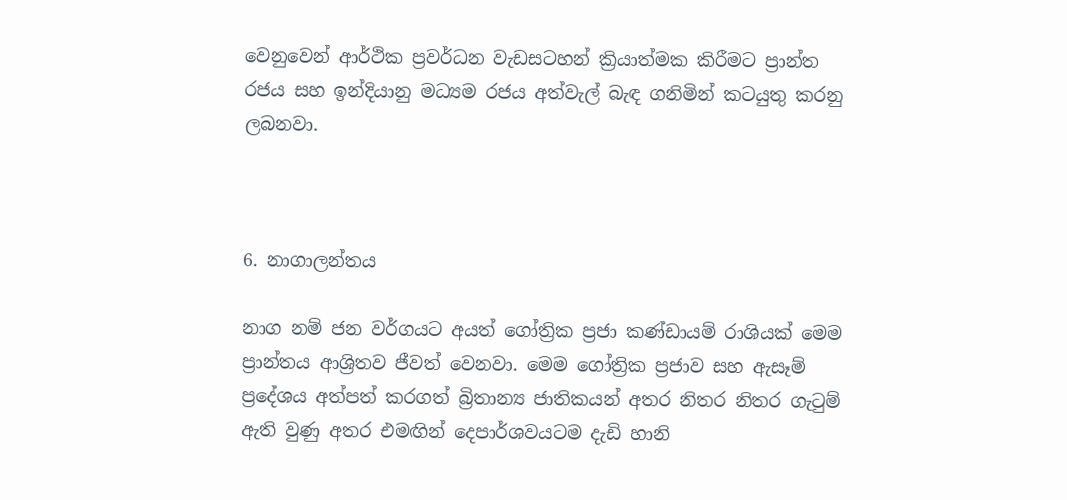වෙනුවෙන් ආර්ථික ප්‍රවර්ධන වැඩසටහන් ක්‍රියාත්මක කිරීමට ප්‍රාන්ත රජය සහ ඉන්දියානු මධ්‍යම රජය අත්වැල් බැඳ ගනිමින් කටයුතු කරනු ලබනවා.



6. නාගාලන්තය

නාග නම් ජන වර්ගයට අයත් ගෝත්‍රික ප්‍රජා කණ්ඩායම් රාශියක් මෙම ප්‍රාන්තය ආශ්‍රිතව ජීවත් වෙනවා. මෙම ගෝත්‍රික ප්‍රජාව සහ ඇසෑම් ප්‍රදේශය අත්පත් කරගත් බ්‍රිතාන්‍ය ජාතිකයන් අතර නිතර නිතර ගැටුම් ඇති වුණු අතර එමඟින් දෙපාර්ශවයටම දැඩි හානි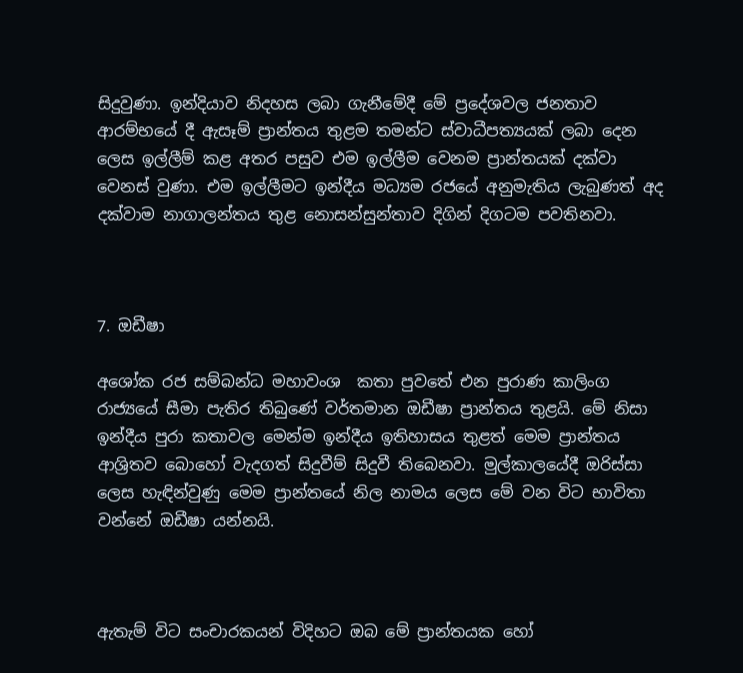සිදුවුණා. ඉන්දියාව නිදහස ලබා ගැනීමේදී මේ ප්‍රදේශවල ජනතාව ආරම්භයේ දී ඇසෑම් ප්‍රාන්තය තුළම තමන්ට ස්වාධීපත්‍යයක් ලබා දෙන ලෙස ඉල්ලීම් කළ අතර පසුව එම ඉල්ලීම වෙනම ප්‍රාන්තයක් දක්වා වෙනස් වුණා. එම ඉල්ලීමට ඉන්දීය මධ්‍යම රජයේ අනුමැතිය ලැබුණත් අද දක්වාම නාගාලන්තය තුළ නොසන්සුන්තාව දිගින් දිගටම පවතිනවා.



7. ඔඩීෂා

අශෝක රජ සම්බන්ධ මහාවංශ  කතා පුවතේ එන පුරාණ කාලිංග රාජ්‍යයේ සීමා පැතිර තිබුණේ වර්තමාන ඔඩීෂා ප්‍රාන්තය තුළයි. මේ නිසා ඉන්දීය පුරා කතාවල මෙන්ම ඉන්දීය ඉතිහාසය තුළත් මෙම ප්‍රාන්තය ආශ්‍රිතව බොහෝ වැදගත් සිදුවීම් සිදුවී තිබෙනවා. මුල්කාලයේදී ඔරිස්සා ලෙස හැඳින්වුණු මෙම ප්‍රාන්තයේ නිල නාමය ලෙස මේ වන විට භාවිතා වන්නේ ඔඩීෂා යන්නයි.



ඇතැම් විට සංචාරකයන් විදිහට ඔබ මේ ප්‍රාන්තයක හෝ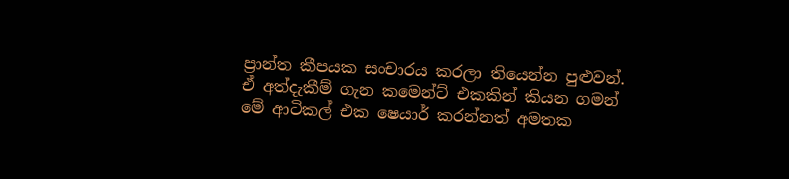ප්‍රාන්ත කීපයක සංචාරය කරලා තියෙන්න පුළුවන්. ඒ අත්දැකීම් ගැන කමෙන්ට් එකකින් කියන ගමන් මේ ආටිකල් එක ෂෙයාර් කරන්නත් අමතක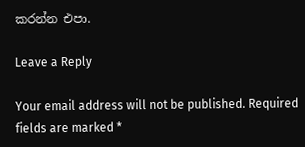කරන්න එපා.

Leave a Reply

Your email address will not be published. Required fields are marked *